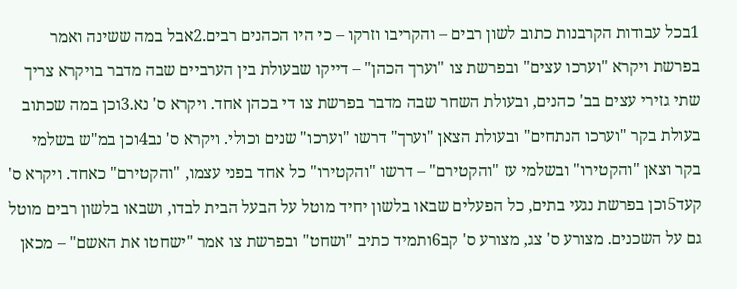1בכל עבודות הקרבנות כתוב לשון רבים – והקריבו וזרקו – כי היו הכהנים רבים.2אבל במה ששינה ואמר בפרשת ויקרא "וערכו עצים" ובפרשת צו "וערך הכהן" – דייקו שבעולת בין הערביים שבה מדבר בויקרא צריך שתי גזירי עצים בב' כהנים, ובעולת השחר שבה מדבר בפרשת צו די בכהן אחד. ויקרא ס' נא.3וכן במה שכתוב בעולת בקר "וערכו הנתחים" ובעולת הצאן "וערך" דרשו "וערכו" שנים וכולי. ויקרא ס' נב4וכן במ"ש בשלמי בקר וצאן "והקטירו" ובשלמי עז "והקטירם" – דרשו "והקטירו" כל אחד בפני עצמו, "והקטירם" כאחד. ויקרא ס' קעד5וכן בפרשת נגעי בתים, כל הפעלים שבאו בלשון יחיד מוטל על הבעל הבית לבדו, ושבאו בלשון רבים מוטל גם על השכנים. מצורע ס' צג, מצורע ס' קב6ותמיד כתיב "ושחט" ובפרשת צו אמר "ישחטו את האשם" – מכאן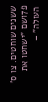ששנים שוחטים. צו ס' פ7ושם "ישחטו את העולה" –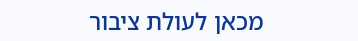מכאן לעולת ציבור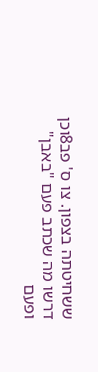ששחיטתה בצפון. צו ס' פב8וכן דרשו מה שכתב פעם "באבן" ופעם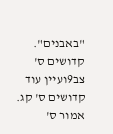"באבנים". קדושים ס' צב9ועיין עוד קדושים ס' קג. אמור ס'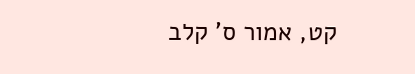קט, אמור ס' קלב